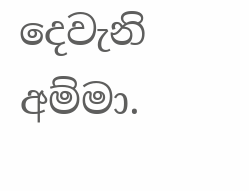දෙවැනි අම්මා.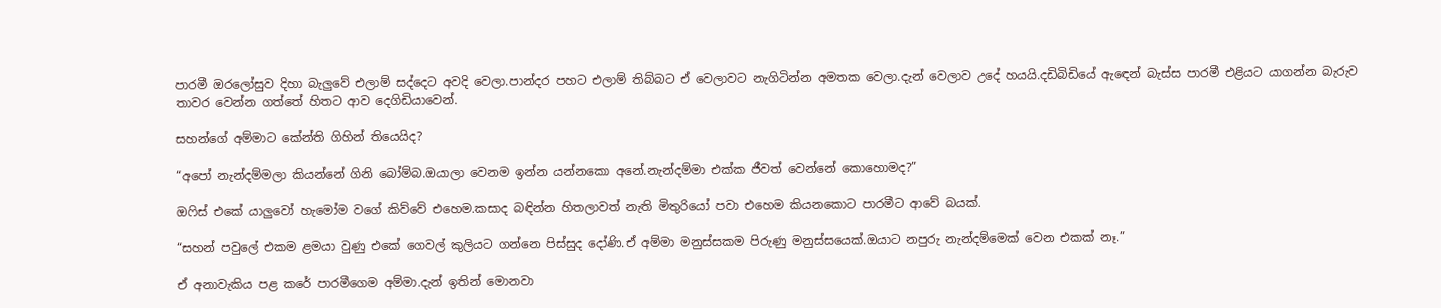පාරමී ඔරලෝසුව දිහා බැලුවේ එලාම් සද්දෙට අවදි වෙලා.පාන්දර පහට එලාම් තිබ්බට ඒ වෙලාවට නැගිටින්න අමතක වෙලා.දැන් වෙලාව උදේ හයයි.දඩිබිඩියේ ඇඳෙන් බැස්ස පාරමී එළියට යාගන්න බැරුව තාවර වෙන්න ගත්තේ හිතට ආව දෙගිඩියාවෙන්.

සහන්ගේ අම්මාට කේන්ති ගිහින් තියෙයිද?

“අපෝ නැන්දම්මලා කියන්නේ ගිනි බෝම්බ.ඔයාලා වෙනම ඉන්න යන්නකො අනේ.නැන්දම්මා එක්ක ජීවත් වෙන්නේ කොහොමද?”

ඔෆිස් එකේ යාලුවෝ හැමෝම වගේ කිව්වේ එහෙම.කසාද බඳින්න හිතලාවත් නැති මිතුරියෝ පවා එහෙම කියනකොට පාරමීට ආවේ බයක්.

“සහන් පවුලේ එකම ළමයා වුණු එකේ ගෙවල් කුලියට ගන්නෙ පිස්සුද දෝණි.ඒ අම්මා මනුස්සකම පිරුණු මනුස්සයෙක්.ඔයාට නපුරු නැන්දම්මෙක් වෙන එකක් නෑ.”

ඒ අනාවැකිය පළ කරේ පාරමීගෙම අම්මා.දැන් ඉතින් මොනවා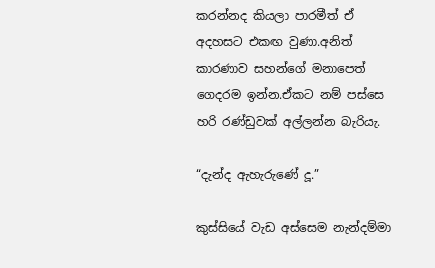කරන්නද කියලා පාරමීත් ඒ අදහසට එකඟ වුණා.අනිත් කාරණාව සහන්ගේ මනාපෙත් ගෙදරම ඉන්න.ඒකට නම් පස්සෙ හරි රණ්ඩුවක් අල්ලන්න බැරියැ.

“දැන්ද ඇහැරුණේ දූ.”

කුස්සියේ වැඩ අස්සෙම නැන්දම්මා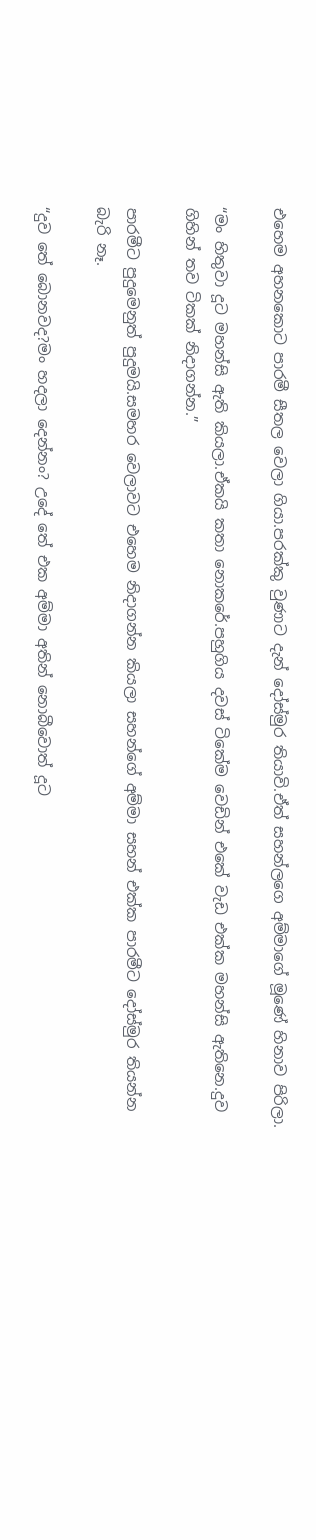එහෙම අහනකොට පාරමී සීතල වෙලා ගියා.පරක්කු වුණාට දැන් දෝස්මුර තියාවි.ඒත් සහන්ලගෙ අම්මාගේ මූණේ හිනාව පිරිලා.

“මං හිතුවා දූට මහන්සි ඇති කියලා.ඒකයි කතා නොකරේ.පහුගිය දවස් ටිකේම වෙඩින් එකේ වැඩ එක්ක මහන්සි ඇතිනෙ.දුව ගිහින් තව ටිකක් නිදාගන්න.”

පාරමීට පුදුමෙනුත් පුදුමයි.සමහර වෙලාවට එහෙම නිදාගන්න කියලා සහන්ගේ අම්මා සහන් එක්ක පාරමීට දෝස්මුර තියන්න බැරි නෑ.

“දුව තේ බොනවද?මං හදලා දෙන්නං? උදේ තේ එක අම්මා අතින් නොබීවොත් දූට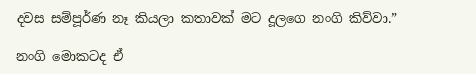දවස සම්පූර්ණ නෑ කියලා කතාවක් මට දූලගෙ නංගි කිව්වා.”

නංගි මොකටද ඒ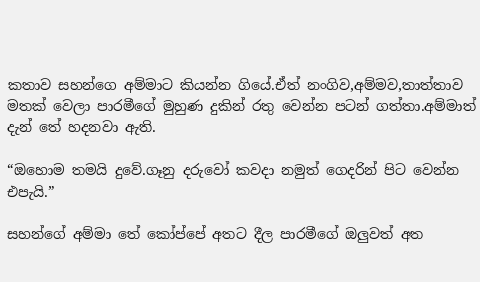කතාව සහන්ගෙ අම්මාට කියන්න ගියේ.ඒත් නංගිව,අම්මව,තාත්‍තාව මතක් වෙලා පාරමීගේ මුහුණ දුකින් රතු වෙන්න පටන් ගත්තා.අම්මාත් දැන් තේ හදනවා ඇති.

“ඔහොම තමයි දුවේ.ගෑනු දරුවෝ කවදා නමුත් ගෙදරින් පිට වෙන්න එපැයි.”

සහන්ගේ අම්මා තේ කෝප්පේ අතට දීල පාරමීගේ ඔලුවත් අත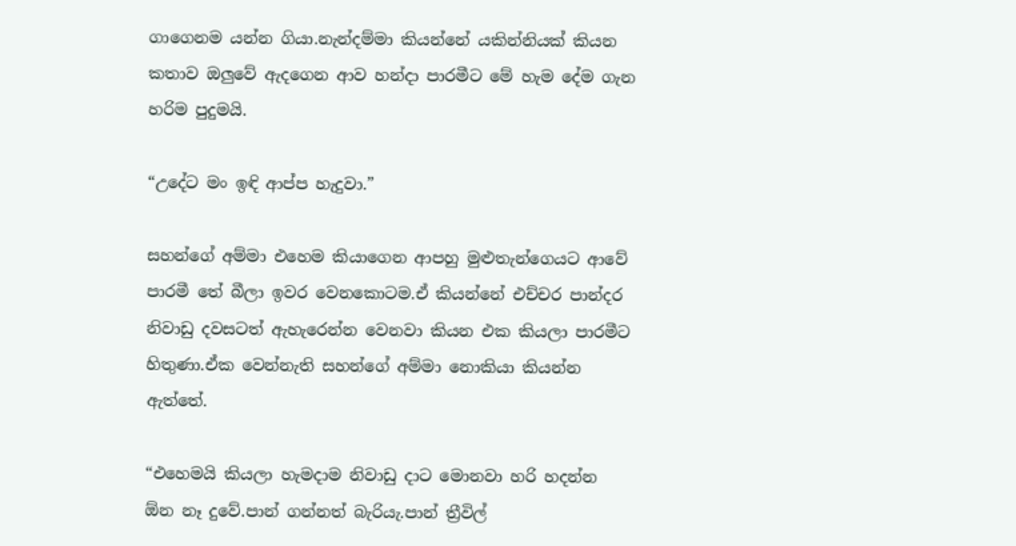ගාගෙනම යන්න ගියා.නැන්දම්මා කියන්නේ යකින්නියක් කියන කතාව ඔලුවේ ඇදගෙන ආව හන්දා පාරමීට මේ හැම දේම ගැන හරිම පුදුමයි.

“උදේට මං ඉඳි ආප්ප හැදුවා.”

සහන්ගේ අම්මා එහෙම කියාගෙන ආපහු මුළුතැන්ගෙයට ආවේ පාරමී තේ බීලා ඉවර වෙනකොටම.ඒ කියන්නේ එච්චර පාන්දර නිවාඩු දවසටත් ඇහැරෙන්න වෙනවා කියන එක කියලා පාරමීට හිතුණා.ඒක වෙන්නැති සහන්ගේ අම්මා නොකියා කියන්න ඇත්තේ.

“එහෙමයි කියලා හැමදාම නිවාඩු දාට මොනවා හරි හදන්න ඕන නෑ දුවේ.පාන් ගන්නත් බැරියැ.පාන් ත්‍රීවිල්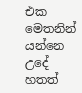එක මෙතනින් යන්නෙ උදේ හතත්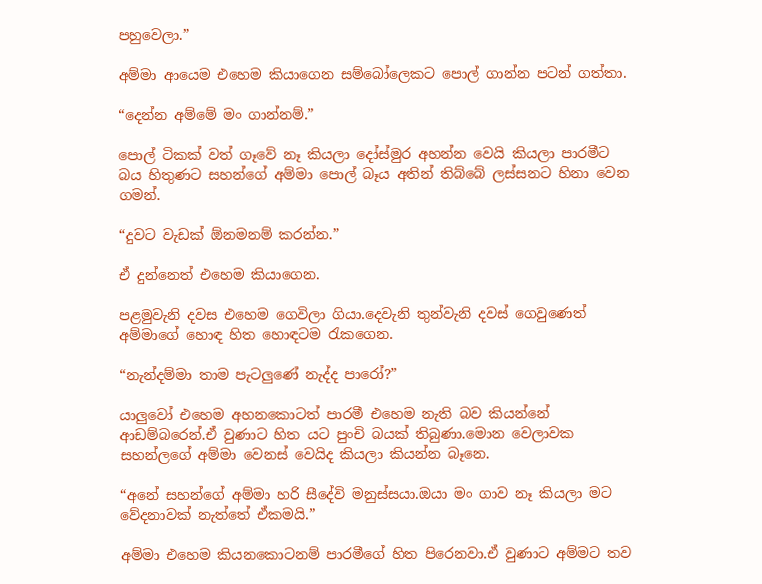පහුවෙලා.”

අම්මා ආයෙම එහෙම කියාගෙන සම්බෝලෙකට පොල් ගාන්න පටන් ගත්තා.

“දෙන්න අම්මේ මං ගාන්නම්.”

පොල් ටිකක් වත් ගෑවේ නෑ කියලා දෝස්මුර අහන්න වෙයි කියලා පාරමීට බය හිතුණට සහන්ගේ අම්මා පොල් බෑය අතින් තිබ්බේ ලස්සනට හිනා වෙන ගමන්.

“දුවට වැඩක් ඕනමනම් කරන්න.”

ඒ දුන්නෙත් එහෙම කියාගෙන.

පළමුවැනි දවස එහෙම ගෙවිලා ගියා.දෙවැනි තුන්වැනි දවස් ගෙවුණෙත් අම්මාගේ හොඳ හිත හොඳටම රැකගෙන.

“නැන්දම්මා තාම පැටලුණේ නැද්ද පාරෝ?”

යාලුවෝ එහෙම අහනකොටත් පාරමී එහෙම නැති බව කියන්නේ ආඩම්බරෙන්.ඒ වුණාට හිත යට පුංචි බයක් තිබුණා.මොන වෙලාවක සහන්ලගේ අම්මා වෙනස් වෙයිද කියලා කියන්න බෑනෙ.

“අනේ සහන්ගේ අම්මා හරි සීදේවි මනුස්සයා.ඔයා මං ගාව නෑ කියලා මට වේදනාවක් නැත්තේ ඒකමයි.”

අම්මා එහෙම කියනකොටනම් පාරමීගේ හිත පිරෙනවා.ඒ වුණාට අම්මට තව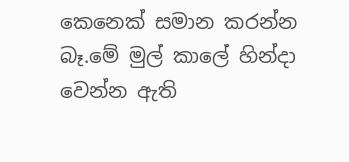කෙනෙක් සමාන කරන්න බෑ.මේ මුල් කාලේ හින්දා වෙන්න ඇති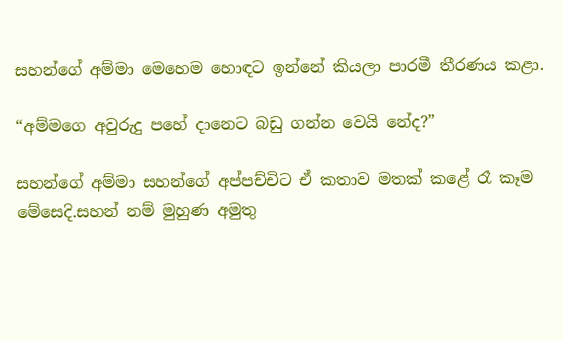සහන්ගේ අම්මා මෙහෙම හොඳට ඉන්නේ කියලා පාරමී තීරණය කළා.

“අම්මගෙ අවුරුදු පහේ දානෙට බඩු ගන්න වෙයි නේද?”

සහන්ගේ අම්මා සහන්ගේ අප්පච්චිට ඒ කතාව මතක් කළේ රෑ කෑම මේසෙදි.සහන් නම් මුහුණ අමුතු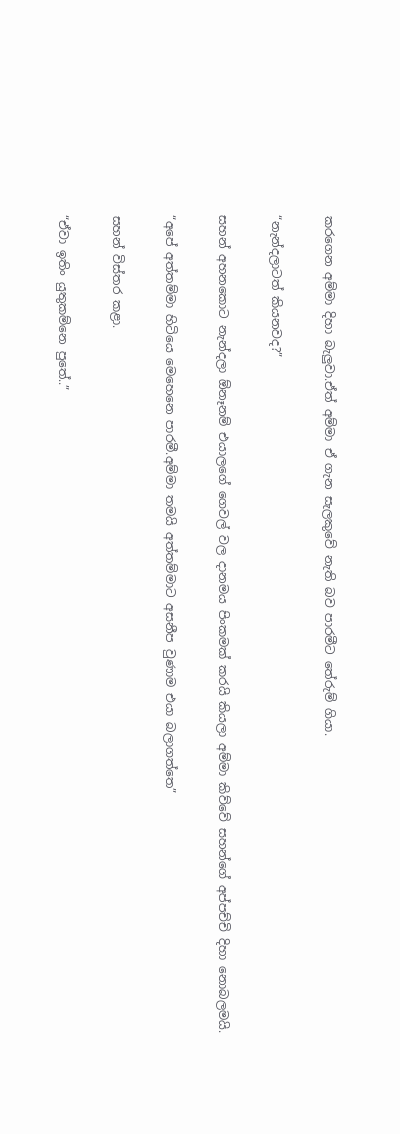කරගෙන අම්මා දිහා බැලුවා.ඒත් අම්මා ඒ ගැන සැලකුවේ නැති බව පාරමීට තේරුම් ගියා.

“නැන්දලාටත් කියනවද?”

සහන් අහනකොට නැන්දලා ඕනෑනම් එයාලගේ ගෙවල් වල දානමය පිංකමක් කරයි කියලා අම්මා කිව්වේ සහන්ගේ අප්පච්චි දිහා නොබලමයි.

“අපේ අත්තම්මා හිටියෙ මෙහෙනෙ පාරමී.අම්මා තමයි අත්තම්මාට අසනීප වුණාම එයා බලාගත්තෙ”

සහන් විස්තර කළා.

“ඒවා ඉතිං යුතුකම්නෙ පුතේ..”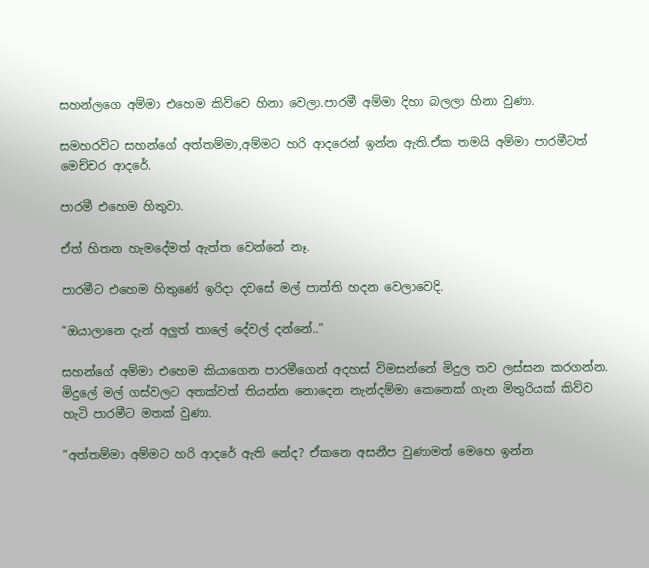සහන්ලගෙ අම්මා එහෙම කිව්වෙ හිනා වෙලා.පාරමී අම්මා දිහා බලලා හිනා වුණා.

සමහරවිට සහන්ගේ අත්තම්මා,අම්මට හරි ආදරෙන් ඉන්න ඇති.ඒක තමයි අම්මා පාරමීටත් මෙච්චර ආදරේ.

පාරමී එහෙම හිතුවා.

ඒත් හිතන හැමදේමත් ඇත්ත වෙන්නේ නෑ.

පාරමීට එහෙම හිතුණේ ඉරිදා දවසේ මල් පාත්ති හදන වෙලාවෙදි.

“ඔයාලානෙ දැන් අලුත් තාලේ දේවල් දන්නේ..”

සහන්ගේ අම්මා එහෙම කියාගෙන පාරමීගෙන් අදහස් විමසන්නේ මිදුල තව ලස්සන කරගන්න. මිදුලේ මල් ගස්වලට අතක්වත් තියන්න නොදෙන නැන්දම්මා කෙනෙක් ගැන මිතුරියක් කිව්ව හැටි පාරමීට මතක් වුණා.

“අත්තම්මා අම්මට හරි ආදරේ ඇති නේද? ඒකනෙ අසනීප වුණාමත් මෙහෙ ඉන්න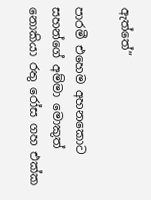ඇත්තේ”

පාරමී එහෙම අහනකොට සහන්ගේ අම්මා මොකුත් නොකියා රතු රෝස ගහ එක්ක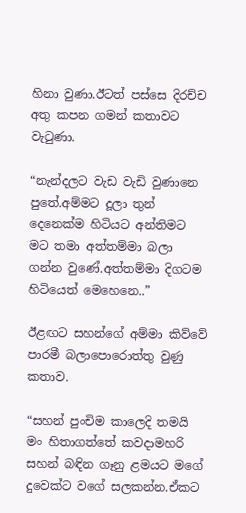හිනා වුණා.ඊටත් පස්සෙ දිරච්ච අතු කපන ගමන් කතාවට වැටුණා.

“නැන්දලට වැඩ වැඩි වුණානෙ පුතේ.අම්මට දූලා තුන් දෙනෙක්ම හිටියට අන්තිමට මට තමා අත්තම්මා බලා ගන්න වුණේ.අත්තම්මා දිගටම හිටියෙත් මෙහෙනෙ..”

ඊළඟට සහන්ගේ අම්මා කිව්වේ පාරමී බලාපොරොත්තු වුණු කතාව.

“සහන් පුංචිම කාලෙදි තමයි මං හිතාගත්තේ කවදාමහරි සහන් බඳින ගෑනු ළමයට මගේ දුවෙක්ට වගේ සලකන්න.ඒකට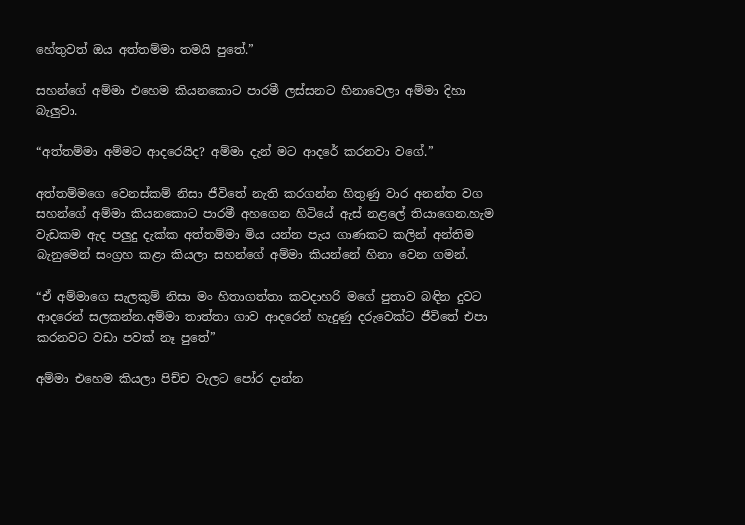හේතුවත් ඔය අත්තම්මා තමයි පුතේ.”

සහන්ගේ අම්මා එහෙම කියනකොට පාරමී ලස්සනට හිනාවෙලා අම්මා දිහා බැලුවා.

“අත්තම්මා අම්මට ආදරෙයිද? අම්මා දැන් මට ආදරේ කරනවා වගේ.”

අත්තම්මගෙ වෙනස්කම් නිසා ජීවිතේ නැති කරගන්න හිතුණු වාර අනන්ත වග සහන්ගේ අම්මා කියනකොට පාරමී අහගෙන හිටියේ ඇස් නළලේ තියාගෙන.හැම වැඩකම ඇද පලුදු දැක්ක අත්‍තම්මා මිය යන්න පැය ගාණකට කලින් අන්තිම බැනුමෙන් සංග්‍රහ කළා කියලා සහන්ගේ අම්මා කියන්නේ හිනා වෙන ගමන්.

“ඒ අම්මාගෙ සැලකුම් නිසා මං හිතාගත්තා කවදාහරි මගේ පුතාව බඳින දුවට ආදරෙන් සලකන්න.අම්මා තාත්තා ගාව ආදරෙන් හැදුණු දරුවෙක්ට ජීවිතේ එපා කරනවට වඩා පවක් නෑ පුතේ”

අම්මා එහෙම කියලා පිච්ච වැලට පෝර දාන්න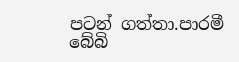පටන් ගත්තා.පාරමී බේබි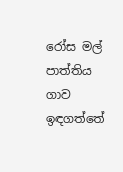රෝස මල් පාත්තිය ගාව ඉඳගත්තේ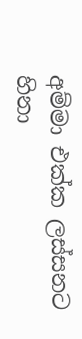අම්මා එක්ක ලස්සනට හිනා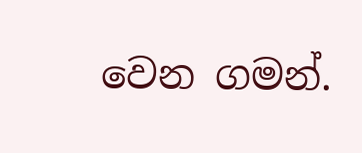වෙන ගමන්.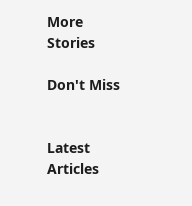More Stories

Don't Miss


Latest Articles